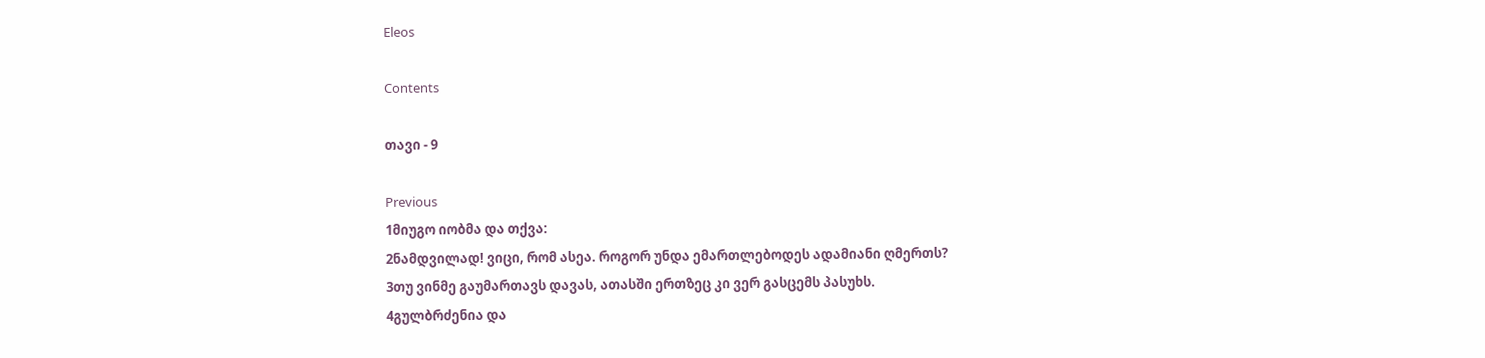Eleos

Contents

თავი - 9

Previous
1მიუგო იობმა და თქვა:
2ნამდვილად! ვიცი, რომ ასეა. როგორ უნდა ემართლებოდეს ადამიანი ღმერთს?
3თუ ვინმე გაუმართავს დავას, ათასში ერთზეც კი ვერ გასცემს პასუხს.
4გულბრძენია და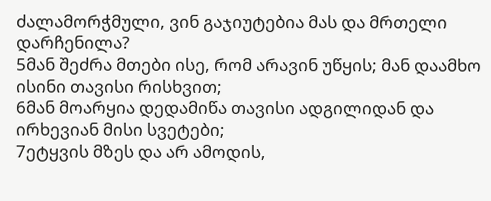ძალამორჭმული, ვინ გაჯიუტებია მას და მრთელი დარჩენილა?
5მან შეძრა მთები ისე, რომ არავინ უწყის; მან დაამხო ისინი თავისი რისხვით;
6მან მოარყია დედამიწა თავისი ადგილიდან და ირხევიან მისი სვეტები;
7ეტყვის მზეს და არ ამოდის,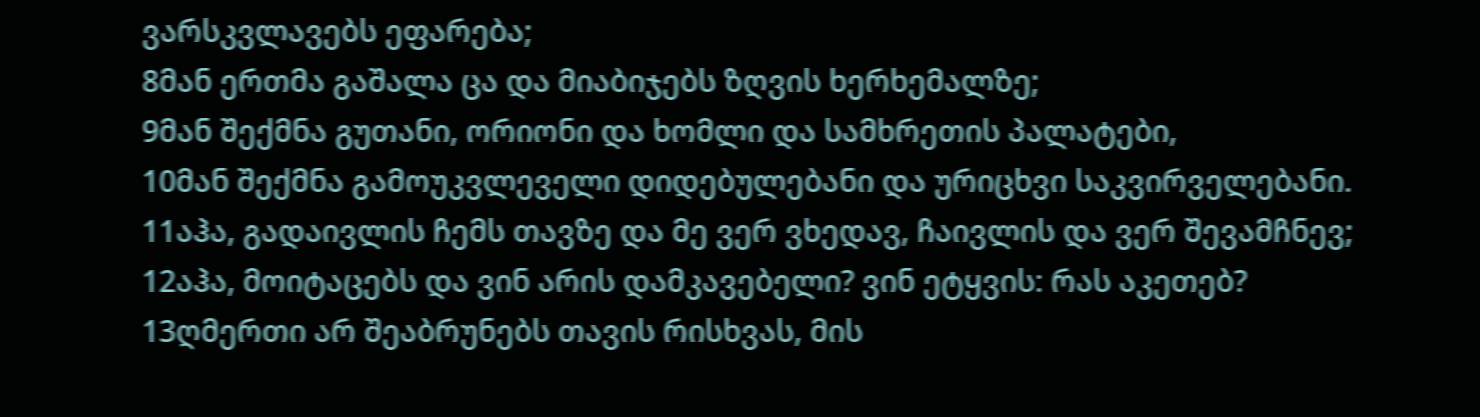ვარსკვლავებს ეფარება;
8მან ერთმა გაშალა ცა და მიაბიჯებს ზღვის ხერხემალზე;
9მან შექმნა გუთანი, ორიონი და ხომლი და სამხრეთის პალატები,
10მან შექმნა გამოუკვლეველი დიდებულებანი და ურიცხვი საკვირველებანი.
11აჰა, გადაივლის ჩემს თავზე და მე ვერ ვხედავ, ჩაივლის და ვერ შევამჩნევ;
12აჰა, მოიტაცებს და ვინ არის დამკავებელი? ვინ ეტყვის: რას აკეთებ?
13ღმერთი არ შეაბრუნებს თავის რისხვას, მის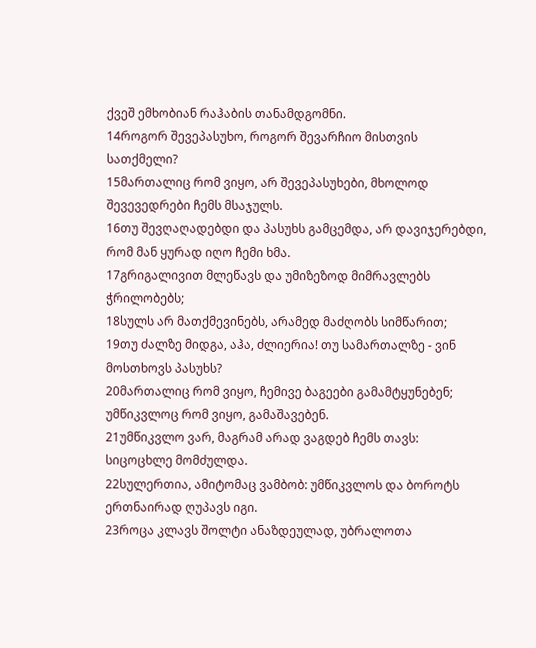ქვეშ ემხობიან რაჰაბის თანამდგომნი.
14როგორ შევეპასუხო, როგორ შევარჩიო მისთვის სათქმელი?
15მართალიც რომ ვიყო, არ შევეპასუხები, მხოლოდ შევევედრები ჩემს მსაჯულს.
16თუ შევღაღადებდი და პასუხს გამცემდა, არ დავიჯერებდი, რომ მან ყურად იღო ჩემი ხმა.
17გრიგალივით მლეწავს და უმიზეზოდ მიმრავლებს ჭრილობებს;
18სულს არ მათქმევინებს, არამედ მაძღობს სიმწარით;
19თუ ძალზე მიდგა, აჰა, ძლიერია! თუ სამართალზე - ვინ მოსთხოვს პასუხს?
20მართალიც რომ ვიყო, ჩემივე ბაგეები გამამტყუნებენ; უმწიკვლოც რომ ვიყო, გამაშავებენ.
21უმწიკვლო ვარ, მაგრამ არად ვაგდებ ჩემს თავს: სიცოცხლე მომძულდა.
22სულერთია, ამიტომაც ვამბობ: უმწიკვლოს და ბოროტს ერთნაირად ღუპავს იგი.
23როცა კლავს შოლტი ანაზდეულად, უბრალოთა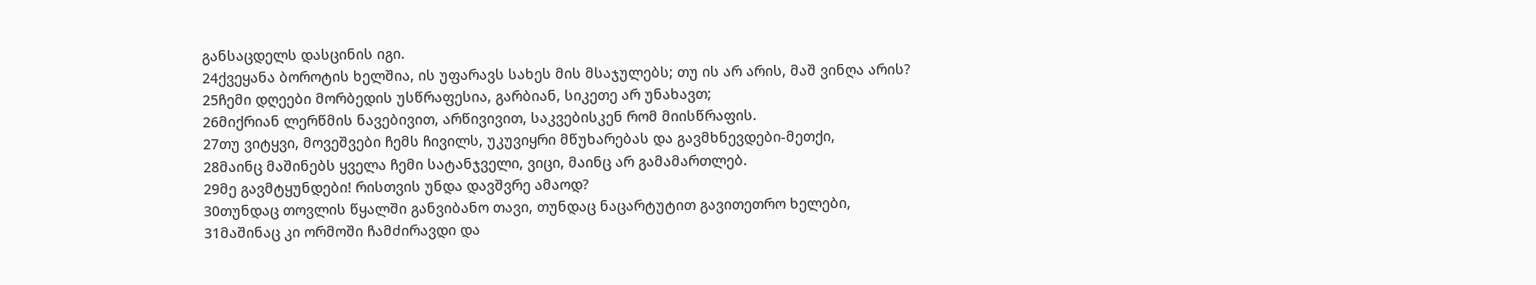განსაცდელს დასცინის იგი.
24ქვეყანა ბოროტის ხელშია, ის უფარავს სახეს მის მსაჯულებს; თუ ის არ არის, მაშ ვინღა არის?
25ჩემი დღეები მორბედის უსწრაფესია, გარბიან, სიკეთე არ უნახავთ;
26მიქრიან ლერწმის ნავებივით, არწივივით, საკვებისკენ რომ მიისწრაფის.
27თუ ვიტყვი, მოვეშვები ჩემს ჩივილს, უკუვიყრი მწუხარებას და გავმხნევდები-მეთქი,
28მაინც მაშინებს ყველა ჩემი სატანჯველი, ვიცი, მაინც არ გამამართლებ.
29მე გავმტყუნდები! რისთვის უნდა დავშვრე ამაოდ?
30თუნდაც თოვლის წყალში განვიბანო თავი, თუნდაც ნაცარტუტით გავითეთრო ხელები,
31მაშინაც კი ორმოში ჩამძირავდი და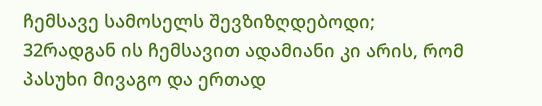ჩემსავე სამოსელს შევზიზღდებოდი;
32რადგან ის ჩემსავით ადამიანი კი არის, რომ პასუხი მივაგო და ერთად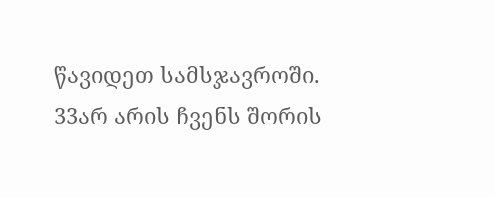წავიდეთ სამსჯავროში.
33არ არის ჩვენს შორის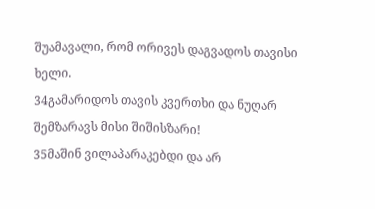შუამავალი, რომ ორივეს დაგვადოს თავისი ხელი.
34გამარიდოს თავის კვერთხი და ნუღარ შემზარავს მისი შიშისზარი!
35მაშინ ვილაპარაკებდი და არ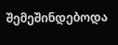შემეშინდებოდა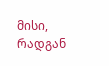მისი, რადგან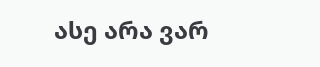ასე არა ვარ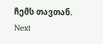ჩემს თავთან.
Next